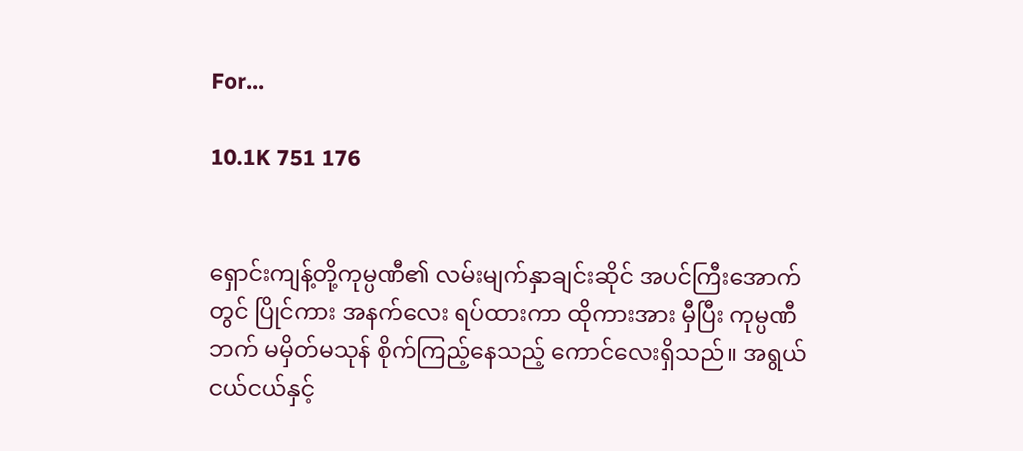For...

10.1K 751 176


ရှောင်းကျန့်တို့ကုမ္ပဏီ၏ လမ်းမျက်နှာချင်းဆိုင် အပင်ကြီးအောက်တွင် ပြိုင်ကား အနက်လေး ရပ်ထားကာ ထိုကားအား မှီပြီး ကုမ္ပဏီဘက် မမှိတ်မသုန် စိုက်ကြည့်နေသည့် ကောင်လေးရှိသည်။ အရွယ်ငယ်ငယ်နှင့်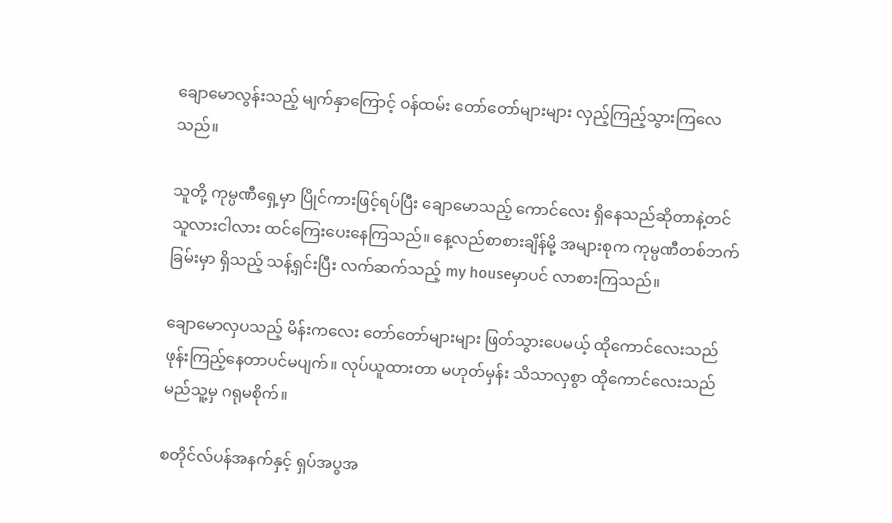ချောမောလွန်းသည့် မျက်နှာကြောင့် ဝန်ထမ်း တော်တော်များများ လှည့်ကြည့်သွားကြလေသည်။

သူတို့ ကုမ္ပဏီရှေ့မှာ ပြိုင်ကားဖြင့်ရပ်ပြီး ချောမောသည့် ကောင်လေး ရှိနေသည်ဆိုတာနဲ့တင် သူလားငါလား ထင်ကြေးပေးနေကြသည်။ နေ့လည်စာစားချိန်မို့ အများစုက ကုမ္ပဏီတစ်ဘက်ခြမ်းမှာ ရှိသည့် သန့်ရှင်းပြီး လက်ဆက်သည့် my houseမှာပင် လာစားကြသည်။

ချောမောလှပသည့် မိန်းကလေး တော်တော်များများ ဖြတ်သွားပေမယ့် ထိုကောင်လေးသည် ဖုန်းကြည့်နေတာပင်မပျက်။ လုပ်ယူထားတာ မဟုတ်မှန်း သိသာလှစွာ ထိုကောင်လေးသည် မည်သူ့မှ ဂရုမစိုက်။

စတိုင်လ်ပန်အနက်နှင့် ရှပ်အပွအ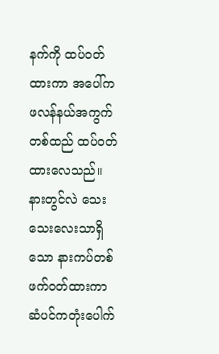နက်ကို ထပ်ဝတ်ထားကာ အပေါ်က ဖလန်နယ်အကွက်တစ်ထည် ထပ်ဝတ်ထားလေသည်။ နားတွင်လဲ သေးသေးလေးသာရှိသော နားကပ်တစ်ဖက်ဝတ်ထားကာ ဆံပင်ကတုံးပေါက်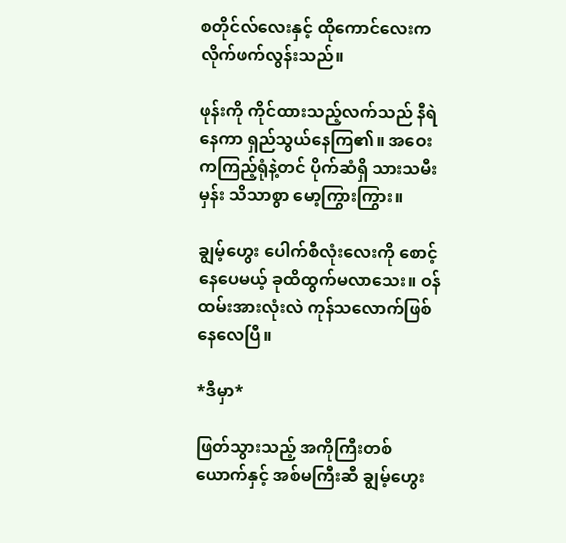စတိုင်လ်လေးနှင့် ထိုကောင်လေးက လိုက်ဖက်လွန်းသည်။

ဖုန်းကို ကိုင်ထားသည့်လက်သည် နီရဲနေကာ ရှည်သွယ်နေကြ၏။ အဝေးကကြည့်ရုံနဲ့တင် ပိုက်ဆံရှိ သားသမီးမှန်း သိသာစွာ မော့ကြွားကြွား။

ချွမ့်ဟွေး ပေါက်စီလုံးလေးကို စောင့်နေပေမယ့် ခုထိထွက်မလာသေး။ ဝန်ထမ်းအားလုံးလဲ ကုန်သလောက်ဖြစ်နေလေပြီ။

*ဒီမှာ*

ဖြတ်သွားသည့် အကိုကြီးတစ်ယောက်နှင့် အစ်မကြီးဆီ ချွမ့်ဟွေး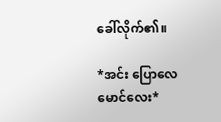ခေါ်လိုက်၏။

*အင်း ပြောလေ မောင်လေး*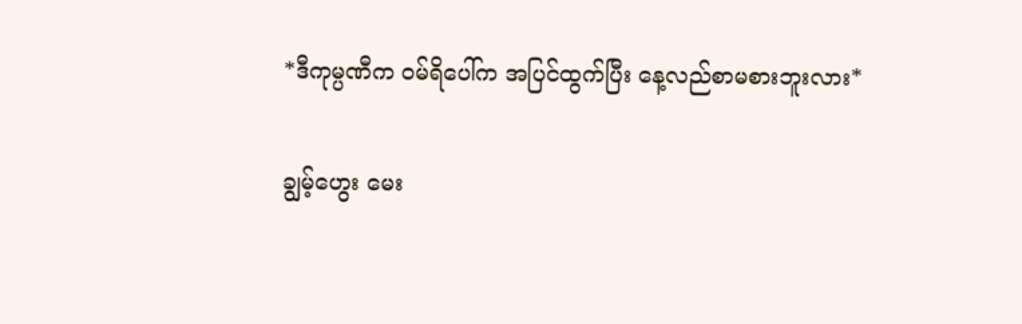*ဒီကုမ္ပဏီက ဝမ်ရိပေါ်က အပြင်ထွက်ပြီး နေ့လည်စာမစားဘူးလား*

ချွမ့်ဟွေး မေး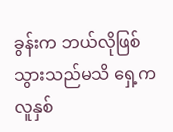ခွန်းက ဘယ်လိုဖြစ်သွားသည်မသိ ရှေ့ကလူနှစ်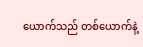ယောက်သည် တစ်ယောက်နဲ့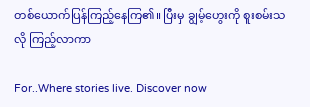တစ်ယောက်ပြန်ကြည့်နေကြ၏။ ပြီးမှ ချွမ့်ဟွေးကို စူးစမ်းသလို ကြည့်လာကာ

For..Where stories live. Discover now